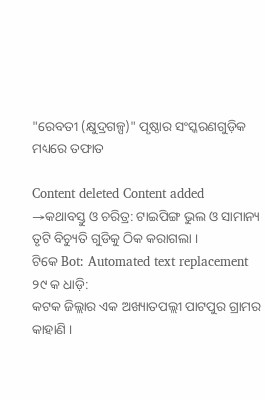"ରେବତୀ (କ୍ଷୁଦ୍ରଗଳ୍ପ)" ପୃଷ୍ଠାର ସଂସ୍କରଣ‌ଗୁଡ଼ିକ ମଧ୍ୟରେ ତଫାତ

Content deleted Content added
→କଥାବସ୍ତୁ ଓ ଚରିତ୍ର: ଟାଇପିଙ୍ଗ ଭୁଲ ଓ ସାମାନ୍ୟ ତୃଟି ବିଚ୍ୟୁତି ଗୁଡିକୁ ଠିକ କରାଗଲା ।
ଟିକେ Bot: Automated text replacement
୨୯ କ ଧାଡ଼ି:
କଟକ ଜିଲ୍ଲାର ଏକ ଅଖ୍ୟାତପଲ୍ଲୀ ପାଟପୁର ଗ୍ରାମର କାହାଣି ।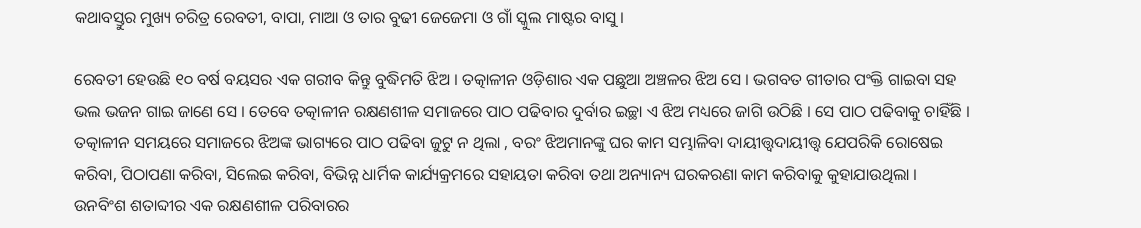କଥାବସ୍ତୁର ମୁଖ୍ୟ ଚରିତ୍ର ରେବତୀ, ବାପା, ମାଆ ଓ ତାର ବୁଢୀ ଜେଜେମା ଓ ଗାଁ ସ୍କୁଲ ମାଷ୍ଟର ବାସୁ ।

ରେବତୀ ହେଉଛି ୧୦ ବର୍ଷ ବୟସର ଏକ ଗରୀବ କିନ୍ତୁ ବୁଦ୍ଧିମତି ଝିଅ । ତତ୍କାଳୀନ ଓଡ଼ିଶାର ଏକ ପଛୁଆ ଅଞ୍ଚଳର ଝିଅ ସେ । ଭଗବତ ଗୀତାର ପଂକ୍ତି ଗାଇବା ସହ ଭଲ ଭଜନ ଗାଇ ଜାଣେ ସେ । ତେବେ ତତ୍କାଳୀନ ରକ୍ଷଣଶୀଳ ସମାଜରେ ପାଠ ପଢିବାର ଦୁର୍ବାର ଇଚ୍ଛା ଏ ଝିଅ ମଧ୍ୟରେ ଜାଗି ଉଠିଛି । ସେ ପାଠ ପଢିବାକୁ ଚାହିଁଛି । ତତ୍କାଳୀନ ସମୟରେ ସମାଜରେ ଝିଅଙ୍କ ଭାଗ୍ୟରେ ପାଠ ପଢିବା ଜୁଟୁ ନ ଥିଲା , ବରଂ ଝିଅମାନଙ୍କୁ ଘର କାମ ସମ୍ଭାଳିବା ଦାୟୀତ୍ତ୍ଵଦାୟୀତ୍ତ୍ୱ ଯେପରିକି ରୋଷେଇ କରିବା, ପିଠାପଣା କରିବା, ସିଲେଇ କରିବା, ବିଭିନ୍ନ ଧାର୍ମିକ କାର୍ଯ୍ୟକ୍ରମରେ ସହାୟତା କରିବା ତଥା ଅନ୍ୟାନ୍ୟ ଘରକରଣା କାମ କରିବାକୁ କୁହାଯାଉଥିଲା । ଉନବିଂଶ ଶତାବ୍ଦୀର ଏକ ରକ୍ଷଣଶୀଳ ପରିବାରର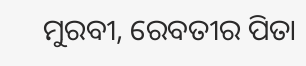ମୁରବୀ, ରେବତୀର ପିତା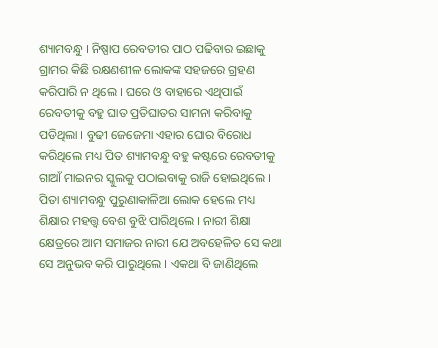ଶ୍ୟାମବନ୍ଧୁ । ନିଷ୍ପାପ ରେବତୀର ପାଠ ପଢିବାର ଇଛାକୁ ଗ୍ରାମର କିଛି ରକ୍ଷଣଶୀଳ ଲୋକଙ୍କ ସହଜରେ ଗ୍ରହଣ କରିପାରି ନ ଥିଲେ । ଘରେ ଓ ବାହାରେ ଏଥିପାଇଁ ରେବତୀକୁ ବହୁ ଘାତ ପ୍ରତିଘାତର ସାମନା କରିବାକୁ ପଡିଥିଲା । ବୁଢୀ ଜେଜେମା ଏହାର ଘୋର ବିରୋଧ କରିଥିଲେ ମଧ୍ୟ ପିତ ଶ୍ୟାମବନ୍ଧୁ ବହୁ କଷ୍ଟରେ ରେବତୀକୁ ଗାଆଁ ମାଇନର ସ୍କୁଲକୁ ପଠାଇବାକୁ ରାଜି ହୋଇଥିଲେ । ପିତା ଶ୍ୟାମବନ୍ଧୁ ପୁରୁଣାକାଳିଆ ଲୋକ ହେଲେ ମଧ୍ୟ ଶିକ୍ଷାର ମହତ୍ତ୍ୱ ବେଶ ବୁଝି ପାରିଥିଲେ । ନାରୀ ଶିକ୍ଷା କ୍ଷେତ୍ରରେ ଆମ ସମାଜର ନାରୀ ଯେ ଅବହେଳିତ ସେ କଥା ସେ ଅନୁଭବ କରି ପାରୁଥିଲେ । ଏକଥା ବି ଜାଣିଥିଲେ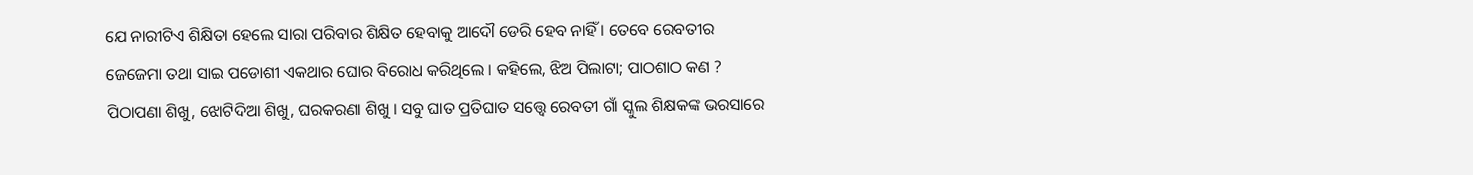ଯେ ନାରୀଟିଏ ଶିକ୍ଷିତା ହେଲେ ସାରା ପରିବାର ଶିକ୍ଷିତ ହେବାକୁ ଆଦୌ ଡେରି ହେବ ନାହିଁ । ତେବେ ରେବତୀର ଜେଜେମା ତଥା ସାଇ ପଡୋଶୀ ଏକଥାର ଘୋର ବିରୋଧ କରିଥିଲେ । କହିଲେ, ଝିଅ ପିଲାଟା; ପାଠଶାଠ କଣ ? ପିଠାପଣା ଶିଖୁ, ଝୋଟିଦିଆ ଶିଖୁ, ଘରକରଣା ଶିଖୁ । ସବୁ ଘାତ ପ୍ରତିଘାତ ସତ୍ତ୍ୱେ ରେବତୀ ଗାଁ ସ୍କୁଲ ଶିକ୍ଷକଙ୍କ ଭରସାରେ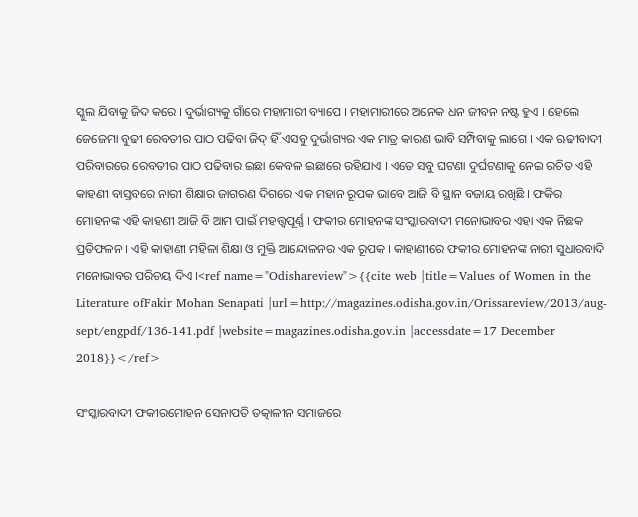ସ୍କୁଲ ଯିବାକୁ ଜିଦ କରେ । ଦୁର୍ଭାଗ୍ୟକୁ ଗାଁରେ ମହାମାରୀ ବ୍ୟାପେ । ମହାମାରୀରେ ଅନେକ ଧନ ଜୀବନ ନଷ୍ଟ ହୁଏ । ହେଲେ ଜେଜେମା ବୁଢୀ ରେବତୀର ପାଠ ପଢିବା ଜିଦ୍ ହିଁ ଏସବୁ ଦୁର୍ଭାଗ୍ୟର ଏକ ମାତ୍ର କାରଣ ଭାବି ସମ୍ପିବାକୁ ଲାଗେ । ଏକ ଋଢୀବାଦୀ ପରିବାରରେ ରେବତୀର ପାଠ ପଢିବାର ଇଛା କେବଳ ଇଛାରେ ରହିଯାଏ । ଏତେ ସବୁ ଘଟଣା ଦୁର୍ଘଟଣାକୁ ନେଇ ରଚିତ ଏହି କାହଣୀ ବାସ୍ତବରେ ନାରୀ ଶିକ୍ଷାର ଜାଗରଣ ଦିଗରେ ଏକ ମହାନ ରୂପକ ଭାବେ ଆଜି ବି ସ୍ଥାନ ବଜାୟ ରଖିଛି । ଫକିର ମୋହନଙ୍କ ଏହି କାହଣୀ ଆଜି ବି ଆମ ପାଇଁ ମହତ୍ତ୍ୱପୂର୍ଣ୍ଣ । ଫକୀର ମୋହନଙ୍କ ସଂସ୍କାରବାଦୀ ମନୋଭାବର ଏହା ଏକ ନିଛକ ପ୍ରତିଫଳନ । ଏହି କାହାଣୀ ମହିଳା ଶିକ୍ଷା ଓ ମୁକ୍ତି ଆନ୍ଦୋଳନର ଏକ ରୂପକ । କାହାଣୀରେ ଫକୀର ମୋହନଙ୍କ ନାରୀ ସୁଧାରବାଦି ମନୋଭାବର ପରିଚୟ ଦିଏ ।<ref name="Odishareview">{{cite web |title=Values of Women in the Literature ofFakir Mohan Senapati |url=http://magazines.odisha.gov.in/Orissareview/2013/aug-sept/engpdf/136-141.pdf |website=magazines.odisha.gov.in |accessdate=17 December 2018}}</ref>

ସଂସ୍କାରବାଦୀ ଫକୀରମୋହନ ସେନାପତି ତତ୍କାଳୀନ ସମାଜରେ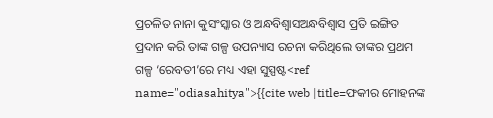ପ୍ରଚଳିତ ନାନା କୁସଂସ୍କାର ଓ ଅନ୍ଧବିଶ୍ଵାସଅନ୍ଧବିଶ୍ୱାସ ପ୍ରତି ଇଙ୍ଗିତ ପ୍ରଦାନ କରି ତାଙ୍କ ଗଳ୍ପ ଉପନ୍ୟାସ ରଚନା କରିଥିଲେ ତାଙ୍କର ପ୍ରଥମ ଗଳ୍ପ ‘ରେବତୀ’ରେ ମଧ୍ୟ ଏହା ସୁସ୍ପଷ୍ଟ<ref name="odiasahitya">{{cite web |title=ଫକୀର ମୋହନଙ୍କ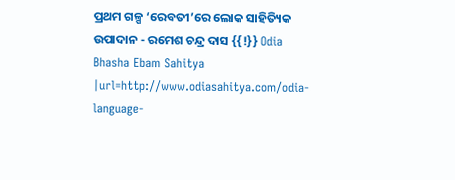ପ୍ରଥମ ଗଳ୍ପ ‘ରେବତୀ’ରେ ଲୋକ ସାହିତ୍ୟିକ ଉପାଦାନ - ରମେଶ ଚନ୍ଦ୍ର ଦାସ {{!}} Odia Bhasha Ebam Sahitya |url=http://www.odiasahitya.com/odia-language-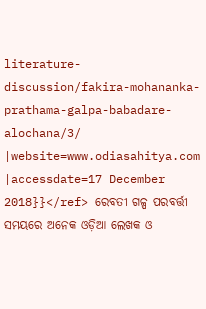literature-discussion/fakira-mohananka-prathama-galpa-babadare-alochana/3/ |website=www.odiasahitya.com |accessdate=17 December 2018}}</ref> ରେବତୀ ଗଳ୍ପ ପରବର୍ତ୍ତୀ ସମୟରେ ଅନେକ ଓଡ଼ିଆ ଲେଖକ ଓ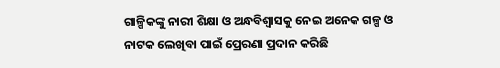ଗାଳ୍ପିକଙ୍କୁ ନାରୀ ଶିକ୍ଷା ଓ ଅନ୍ଧବିଶ୍ୱାସକୁ ନେଇ ଅନେକ ଗଳ୍ପ ଓ ନାଟକ ଲେଖିବା ପାଇଁ ପ୍ରେରଣା ପ୍ରଦାନ କରିଛି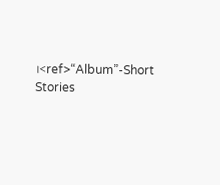।<ref>“Album”-Short Stories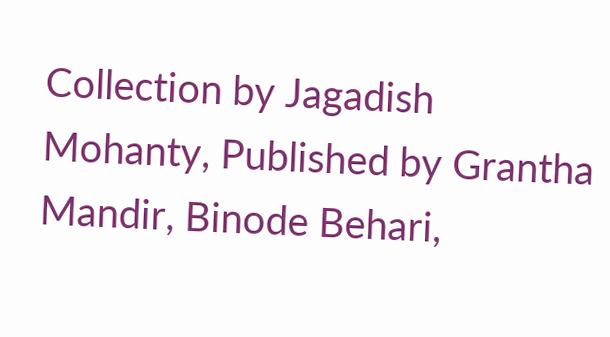Collection by Jagadish Mohanty, Published by Grantha Mandir, Binode Behari,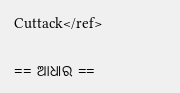Cuttack</ref>

== ଆଧାର ==